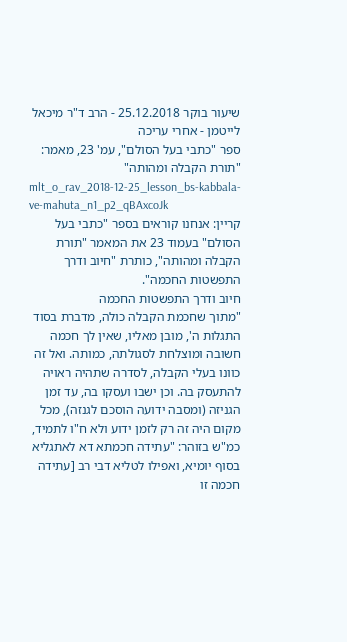שיעור בוקר 25.12.2018 - הרב ד"ר מיכאל לייטמן - אחרי עריכה
ספר "כתבי בעל הסולם", עמ' 23, מאמר: "תורת הקבלה ומהותה"
mlt_o_rav_2018-12-25_lesson_bs-kabbala-ve-mahuta_n1_p2_qBAxcoJk
קריין: אנחנו קוראים בספר "כתבי בעל הסולם" בעמוד 23 את המאמר "תורת הקבלה ומהותה", כותרת "חיוב ודרך התפשטות החכמה".
חיוב ודרך התפשטות החכמה
"מתוך שחכמת הקבלה כולה, מדברת בסוד התגלות ה', מובן מאליו, שאין לך חכמה חשובה ומוצלחת לסגולתה, כמותה. ואל זה כוונו בעלי הקבלה, לסדרה שתהיה ראויה להתעסק בה. וכן ישבו ועסקו בה, עד זמן הגניזה (ומסבה ידועה הוסכם לגנזה), מכל מקום היה זה רק לזמן ידוע ולא ח"ו לתמיד, כמ"ש בזוהר: "עתידה חכמתא דא לאתגליא בסוף יומיא, ואפילו לטליא דבי רב [עתידה חכמה זו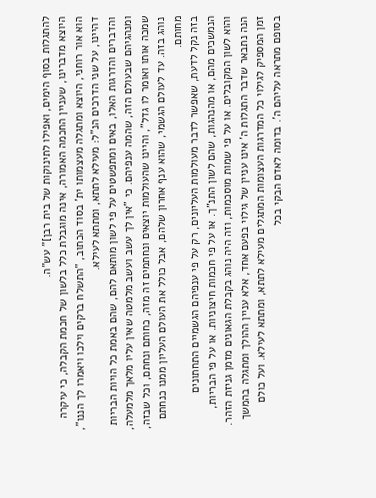להתגלות בסוף הימים, ואפילו לתינוקות של בית רבן]" עש"ה.
היוצא מדברינו, שעניין החכמה האמורה, אינה מוגבלת כלל בלשון של חכמת הקבלה, כי עיקרה הוא אור רוחני, היוצא ומתגלה מעצמותו ית' בסוד הכתוב, "התשלח ברקים וילכו ויאמרו לך הננו", דהיינו, על שני הדרכים הנ"ל: מעילא לתתא, ומתתא לעילא.
והדברים והדרגות האלו, באים ומתפשטים על פי לשון מותאם להם, שהם באמת כל הויות הבריות ומנהגיהם שבעולם הזה, שהמה ענפיהם. כי "אין לך עשב ועשב מלמטה שאין עליו מלאך מלמעלה, שמכה אותו ואומר לו גדל", והיינו שהעולמות יוצאים ונחתמים זה מזה, כחותם ונחתם, וכל שבזה, נוהג בזה. עד לעולם הגשמי, שהוא ענף אחרון שלהם, אבל כולל את העולם העליון ממנו כנחתם מחותם.
בזה נקל לדעת, שאפשר לדבר מעולמות העליונים, רק על פי ענפיהם הגשמיים התחתונים הנמשכים מהם, או מהנהגות, שהם לשון התנ"ך. או על פי חכמות חיצוניות. או על פי הבריות, והוא לשון המקובלים. או על פי שמות מוסכמות, וזה היה נוהג בקבלת הגאונים מזמן גניזת הזהר.
הנה נתבאר שדבר התגלות ה' אינו עניין של גילוי בפעם אחד, אלא עניין ההולך ומתגלה בהמשך זמן המספיק לגילוי כל המדרגות העצומות המתגלים מעילא לתתא, ומתתא לעילא. ועל כולם בסופם מתראה עליהם ה'. בדומה לאדם הבקי בכל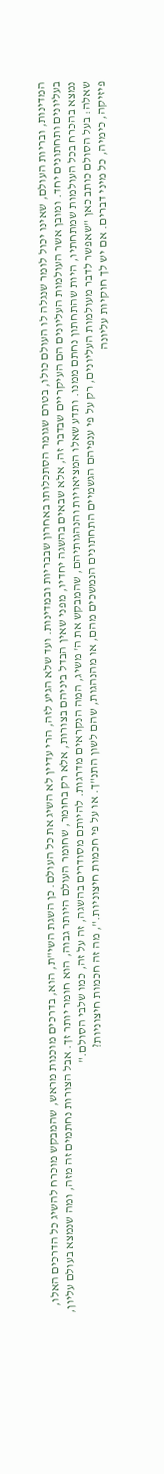המדינות, ובריות העולם, שאינו יכול לומר שנגלה לו העולם כולו, בטרם שגומר הסתכלותו באחרון שבבריות ובמדינות. ועד שלא הגיע לזה, הרי עדיין לא השיג את כל העולם. כן השגת השי"ת, הוא, בדרכים מוכנות מראש, שהמבקש מוכרח להשיג כל הדרכים האלו, בעליונים ותחתונים יחד. ומובן אשר העולמות העליונים הם העיקריים שבדבר זה, אלא שבאים בהשגה יחדיו, מפני שאין הבדל ביניהם בצורות, אלא רק בחומר, שחומר העולם היותר גבוה, הוא חומר יותר זך. אבל הצורות נחתמים זה מזה, ומה שנמצא בעולם עליון, נמצא בהכרח בכל העולמות שמתחתיו, היות שהתחתון נחתם ממנו. ותדע שאלו המציאויות והנהגותיהם, שהמבקש את ה' משיג, המה הנקראים מדרגות. להיותם מסודרים בהשגה, זה על זה, כמו שלבי הסולם."
שאלה: בעל הסולם כותב כאן "שאפשר לדבר מעולמות העליונים, רק על פי ענפיהם הגשמיים התחתונים הנמשכים מהם, או מהנהגות, שהם לשון התנ"ך. או על פי חכמות חיצוניות.", מה זה חכמות חיצוניות?
פיזיקה, כימיה, כל מיני דברים. אם יש לך חוקיות עליונה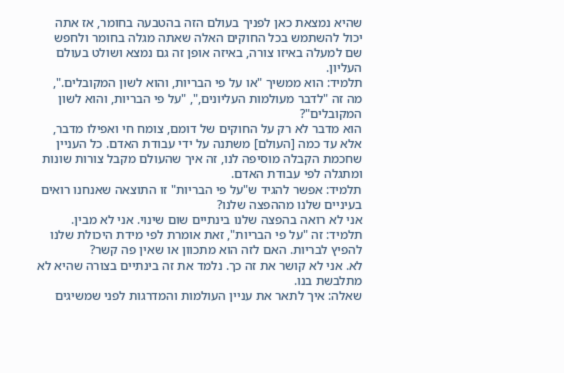שהיא נמצאת כאן לפניך בעולם הזה בהטבעה בחומר, אז אתה יכול להשתמש בכל החוקים האלה שאתה מגלה בחומר ולחפש שם למעלה באיזו צורה, באיזה אופן זה גם נמצא ושולט בעולם העליון.
תלמיד: הוא ממשיך "או על פי הבריות, והוא לשון המקובלים.", מה זה "לדבר מעולמות העליונים,", "על פי הבריות, והוא לשון המקובלים"?
הוא מדבר לא רק על החוקים של דומם, צומח חי ואפילו מדבר, אלא עד כמה [העולם] משתנה על ידי עבודת האדם. כל העניין שחכמת הקבלה מוסיפה לנו, זה איך שהעולם מקבל צורות שונות ומתגלה לפי עבודת האדם.
תלמיד: אפשר להגיד ש"על פי הבריות" זו התוצאה שאנחנו רואים בעיניים שלנו מההפצה שלנו?
אני לא רואה בהפצה שלנו בינתיים שום שינוי. אני לא מבין.
תלמיד: זה "על פי הבריות", זאת אומרת לפי מידת היכולת שלנו להפיץ לבריות. האם לזה הוא מתכוון או שאין פה קשר?
לא. אני לא קושר את זה כך. נלמד את זה בינתיים בצורה שהיא לא מתלבשת בנו.
שאלה: איך לתאר את עניין העולמות והמדרגות לפני שמשיגים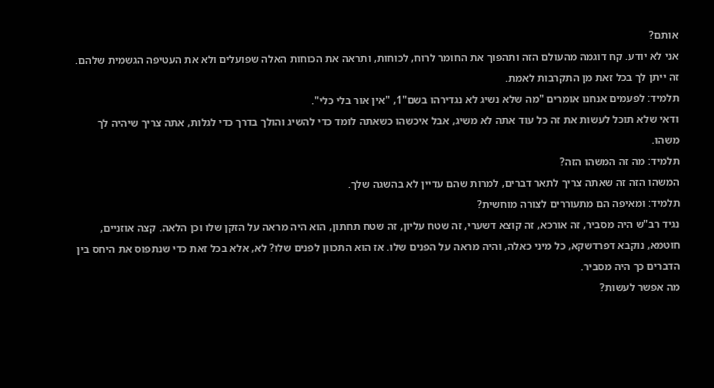אותם?
אני לא יודע. קח דוגמה מהעולם הזה ותהפוך את החומר לרוח, לכוחות, ותראה את הכוחות האלה שפועלים ולא את העטיפה הגשמית שלהם. זה ייתן לך בכל זאת מן התקרבות לאמת.
תלמיד: לפעמים אנחנו אומרים "מה שלא נשיג לא נגדירהו בשם"1, "אין אור בלי כלי".
ודאי שלא תוכל לעשות את זה כל עוד אתה לא משיג, אבל איכשהו כשאתה לומד כדי להשיג והולך בדרך כדי לגלות, אתה צריך שיהיה לך משהו.
תלמיד: מה זה המשהו הזה?
המשהו הזה זה שאתה צריך לתאר דברים, למרות שהם עדיין לא בהשגה שלך.
תלמיד: ומאיפה הם מתעוררים לצורה מוחשית?
נגיד רב"ש היה מסביר, זה אורכא, זה קוצא דשערי, זה שטח עליון, זה שטח תחתון, הוא היה מראה על הזקן שלו וכן הלאה. קצה אוזניים, חוטמא, נוקבא דפרדשקא, כל מיני כאלה, והיה מראה על הפנים שלו. אז הוא התכוון לפנים שלו? לא, אלא בכל זאת כדי שנתפוס את היחס בין הדברים כך היה מסביר.
מה אפשר לעשות?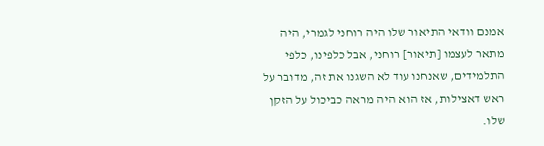אמנם וודאי התיאור שלו היה רוחני לגמרי, היה מתאר לעצמו [תיאור] רוחני, אבל כלפינו, כלפי התלמידים, שאנחנו עוד לא השגנו את זה, מדובר על ראש דאצילות, אז הוא היה מראה כביכול על הזקן שלו.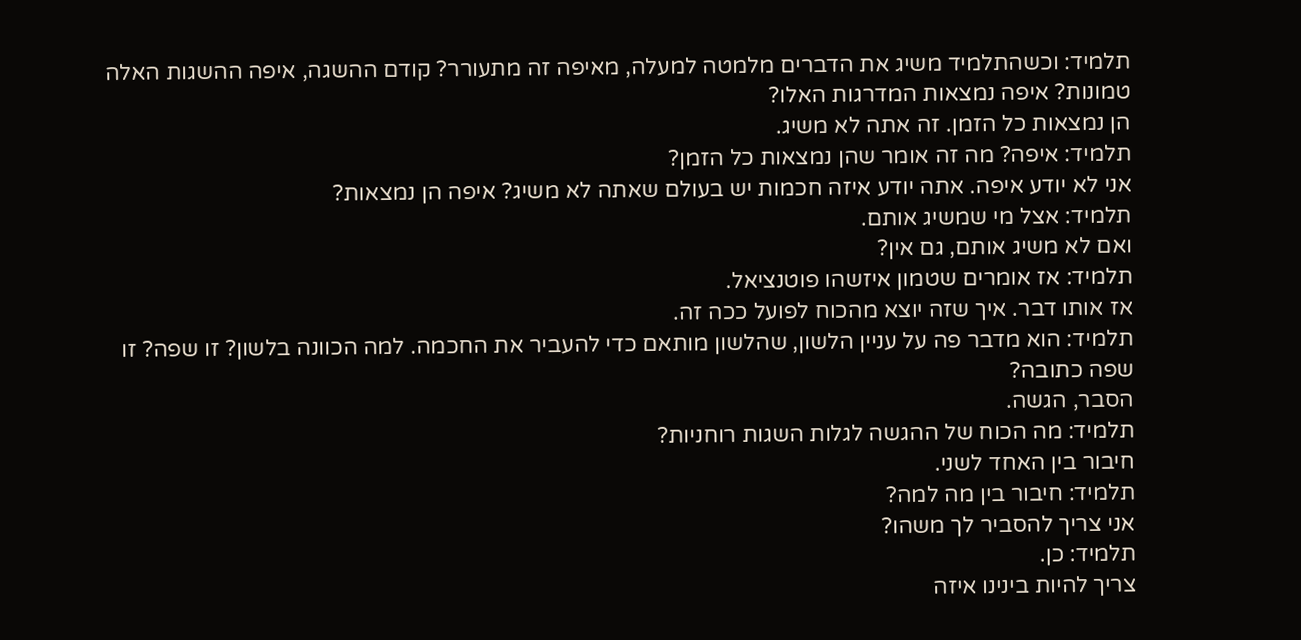תלמיד: וכשהתלמיד משיג את הדברים מלמטה למעלה, מאיפה זה מתעורר? קודם ההשגה, איפה ההשגות האלה טמונות? איפה נמצאות המדרגות האלו?
הן נמצאות כל הזמן. זה אתה לא משיג.
תלמיד: איפה? מה זה אומר שהן נמצאות כל הזמן?
אני לא יודע איפה. אתה יודע איזה חכמות יש בעולם שאתה לא משיג? איפה הן נמצאות?
תלמיד: אצל מי שמשיג אותם.
ואם לא משיג אותם, גם אין?
תלמיד: אז אומרים שטמון איזשהו פוטנציאל.
אז אותו דבר. איך שזה יוצא מהכוח לפועל ככה זה.
תלמיד: הוא מדבר פה על עניין הלשון, שהלשון מותאם כדי להעביר את החכמה. למה הכוונה בלשון? זו שפה? זו שפה כתובה?
הסבר, הגשה.
תלמיד: מה הכוח של ההגשה לגלות השגות רוחניות?
חיבור בין האחד לשני.
תלמיד: חיבור בין מה למה?
אני צריך להסביר לך משהו?
תלמיד: כן.
צריך להיות בינינו איזה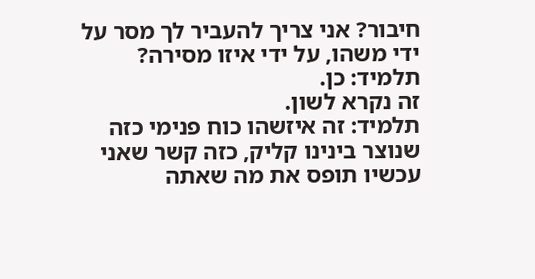חיבור? אני צריך להעביר לך מסר על ידי משהו, על ידי איזו מסירה?
תלמיד: כן.
זה נקרא לשון.
תלמיד: זה איזשהו כוח פנימי כזה שנוצר בינינו קליק, כזה קשר שאני עכשיו תופס את מה שאתה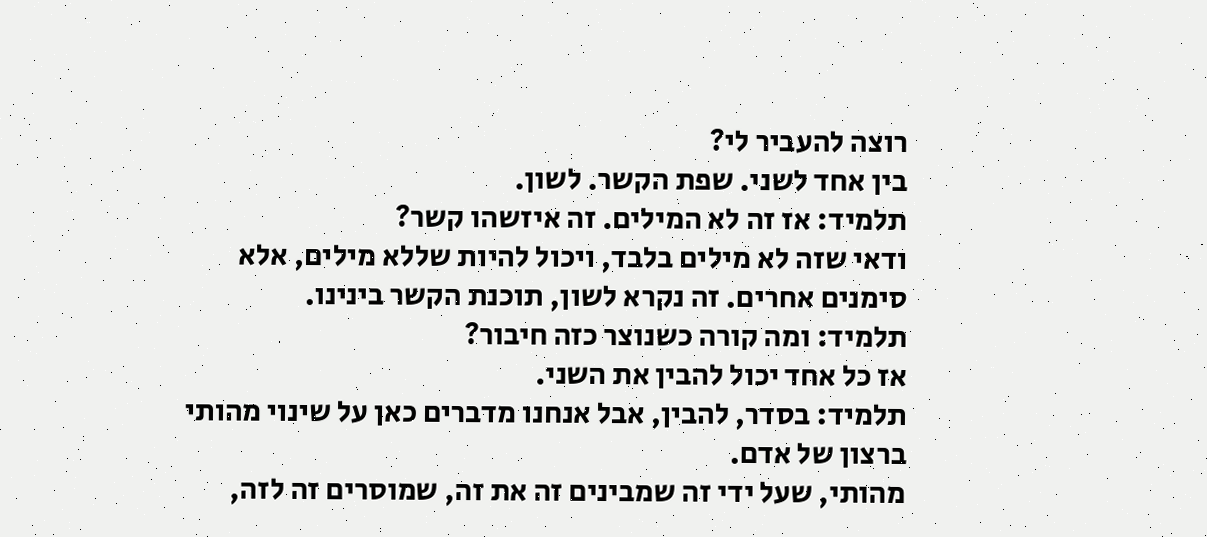רוצה להעביר לי?
בין אחד לשני. שפת הקשר. לשון.
תלמיד: אז זה לא המילים. זה איזשהו קשר?
ודאי שזה לא מילים בלבד, ויכול להיות שללא מילים, אלא סימנים אחרים. זה נקרא לשון, תוכנת הקשר בינינו.
תלמיד: ומה קורה כשנוצר כזה חיבור?
אז כל אחד יכול להבין את השני.
תלמיד: בסדר, להבין, אבל אנחנו מדברים כאן על שינוי מהותי ברצון של אדם.
מהותי, שעל ידי זה שמבינים זה את זה, שמוסרים זה לזה,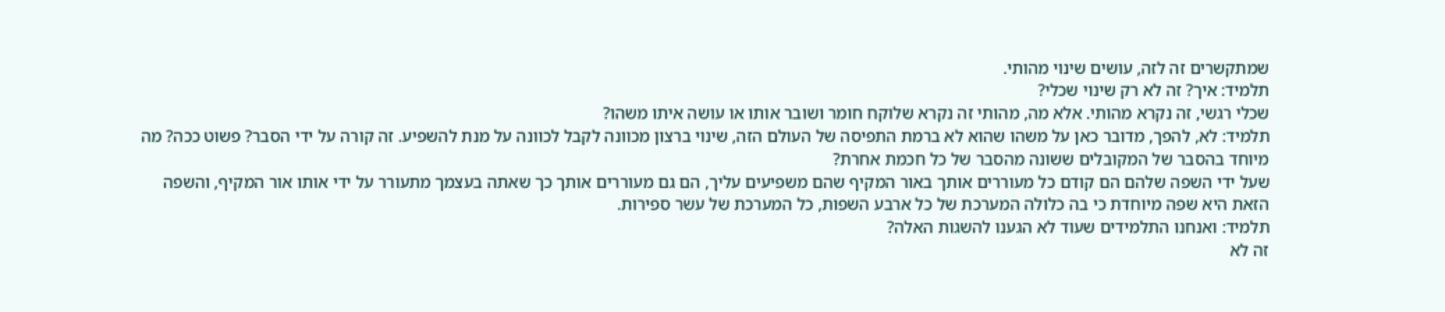שמתקשרים זה לזה, עושים שינוי מהותי.
תלמיד: איך? זה לא רק שינוי שכלי?
שכלי רגשי, זה נקרא מהותי. אלא מה, מהותי זה נקרא שלוקח חומר ושובר אותו או עושה איתו משהו?
תלמיד: לא, להפך, מדובר כאן על משהו שהוא לא ברמת התפיסה של העולם הזה, שינוי ברצון מכוונה לקבל לכוונה על מנת להשפיע. זה קורה על ידי הסבר? פשוט ככה? מה מיוחד בהסבר של המקובלים ששונה מהסבר של כל חכמת אחרת?
שעל ידי השפה שלהם הם קודם כל מעוררים אותך באור המקיף שהם משפיעים עליך, הם גם מעוררים אותך כך שאתה בעצמך מתעורר על ידי אותו אור המקיף, והשפה הזאת היא שפה מיוחדת כי בה כלולה המערכת של כל ארבע השפות, כל המערכת של עשר ספירות.
תלמיד: ואנחנו התלמידים שעוד לא הגענו להשגות האלה?
זה לא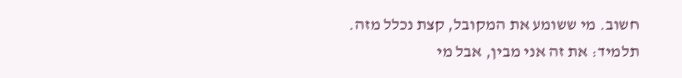חשוב. מי ששומע את המקובל, קצת נכלל מזה.
תלמיד: את זה אני מבין, אבל מי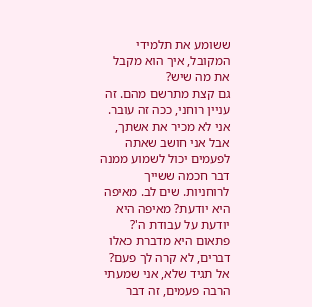ששומע את תלמידי המקובל, איך הוא מקבל את מה שיש?
גם קצת מתרשם מהם. זה עניין רוחני, ככה זה עובר. אני לא מכיר את אשתך, אבל אני חושב שאתה לפעמים יכול לשמוע ממנה דבר חכמה ששייך לרוחניות. שים לב. מאיפה היא יודעת? מאיפה היא יודעת על עבודת ה'? פתאום היא מדברת כאלו דברים, לא קרה לך פעם? אל תגיד שלא, אני שמעתי הרבה פעמים, זה דבר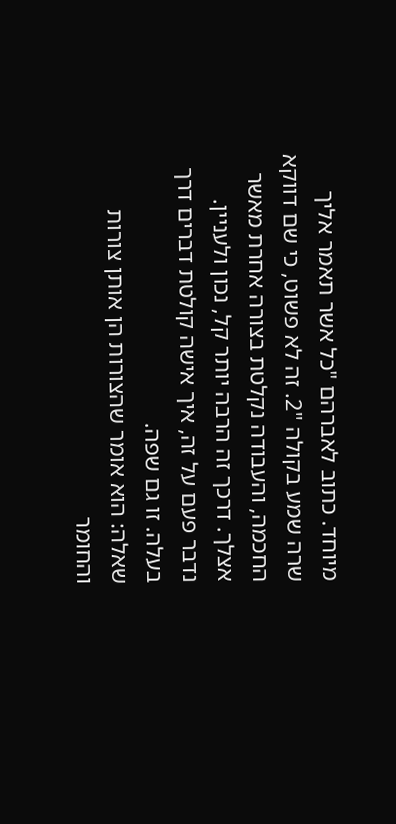מיוחד. כתוב לאברהם "כל אשר תאמר אליך שרה שמע בקולה "2. זה לא פשוט, כי שם דווקא החכמה, והעבודה נקלטת בצורה אחרת מאשר אצלך. דרכך זה הרבה יותר קל, נכון ולעניין. נדבר פעם על זה, איך אישה קולטת דברים דרך בעלה. זו גם שפה.
שאלה: הוא אומר שהצורות הן אותן צורות והחומר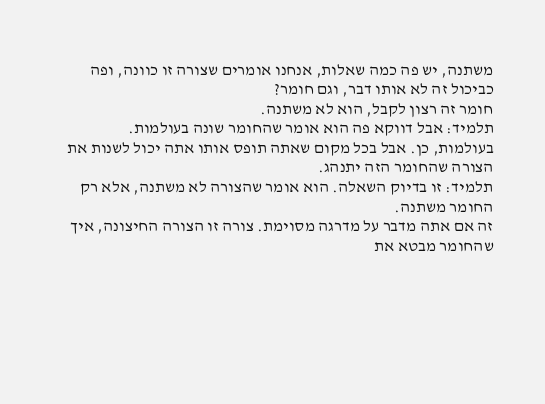משתנה, יש פה כמה שאלות, אנחנו אומרים שצורה זו כוונה, ופה כביכול זה לא אותו דבר, וגם חומר?
חומר זה רצון לקבל, הוא לא משתנה.
תלמיד: אבל דווקא פה הוא אומר שהחומר שונה בעולמות.
בעולמות, כן. אבל בכל מקום שאתה תופס אותו אתה יכול לשנות את הצורה שהחומר הזה יתנהג.
תלמיד: זו בדיוק השאלה. הוא אומר שהצורה לא משתנה, אלא רק החומר משתנה.
זה אם אתה מדבר על מדרגה מסוימת. צורה זו הצורה החיצונה, איך שהחומר מבטא את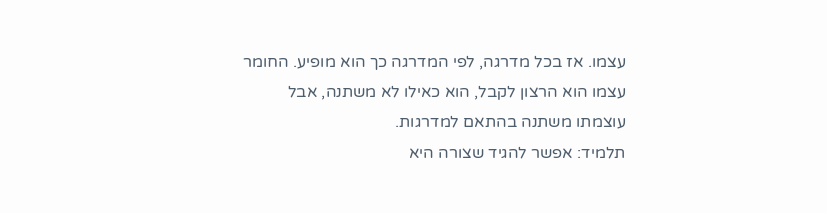עצמו. אז בכל מדרגה, לפי המדרגה כך הוא מופיע. החומר עצמו הוא הרצון לקבל, הוא כאילו לא משתנה, אבל עוצמתו משתנה בהתאם למדרגות.
תלמיד: אפשר להגיד שצורה היא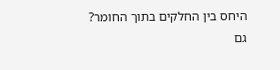היחס בין החלקים בתוך החומר?
גם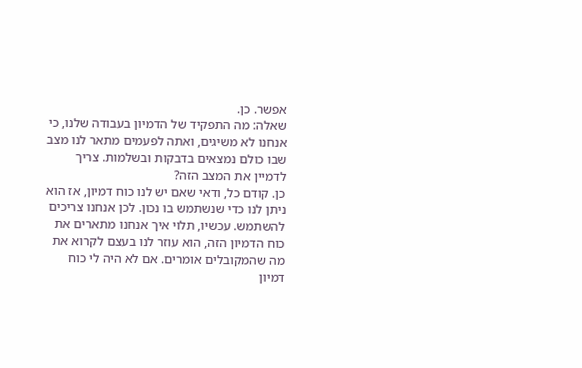אפשר. כן.
שאלה: מה התפקיד של הדמיון בעבודה שלנו, כי אנחנו לא משיגים, ואתה לפעמים מתאר לנו מצב שבו כולם נמצאים בדבקות ובשלמות. צריך לדמיין את המצב הזה?
כן. קודם כל, ודאי שאם יש לנו כוח דמיון, אז הוא ניתן לנו כדי שנשתמש בו נכון. לכן אנחנו צריכים להשתמש. עכשיו, תלוי איך אנחנו מתארים את כוח הדמיון הזה, הוא עוזר לנו בעצם לקרוא את מה שהמקובלים אומרים. אם לא היה לי כוח דמיון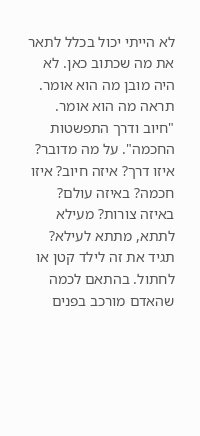לא הייתי יכול בכלל לתאר את מה שכתוב כאן. לא היה מובן מה הוא אומר. תראה מה הוא אומר. "חיוב ודרך התפשטות החכמה". על מה מדובר? איזו דרך? איזה חיוב? איזו חכמה? באיזה עולם? באיזה צורות? מעילא לתתא, מתתא לעילא? תגיד את זה לילד קטן או לחתול. בהתאם לכמה שהאדם מורכב בפנים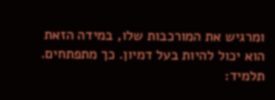ומרגיש את המורכבות שלו, במידה הזאת הוא יכול להיות בעל דמיון. כך מתפתחים.
תלמיד: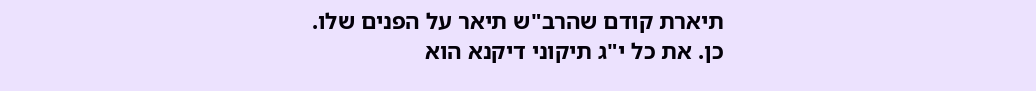תיארת קודם שהרב"ש תיאר על הפנים שלו.
כן. את כל י"ג תיקוני דיקנא הוא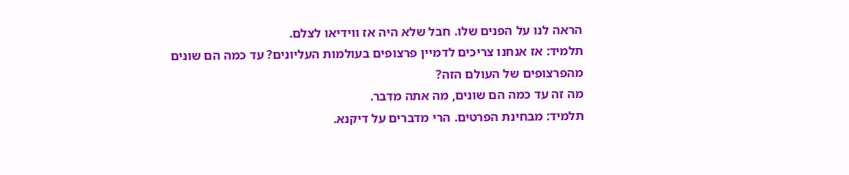הראה לנו על הפנים שלו. חבל שלא היה אז ווידיאו לצלם.
תלמיד: אז אנחנו צריכים לדמיין פרצופים בעולמות העליונים? עד כמה הם שונים מהפרצופים של העולם הזה?
מה זה עד כמה הם שונים, מה אתה מדבר.
תלמיד: מבחינת הפרטים. הרי מדברים על דיקנא.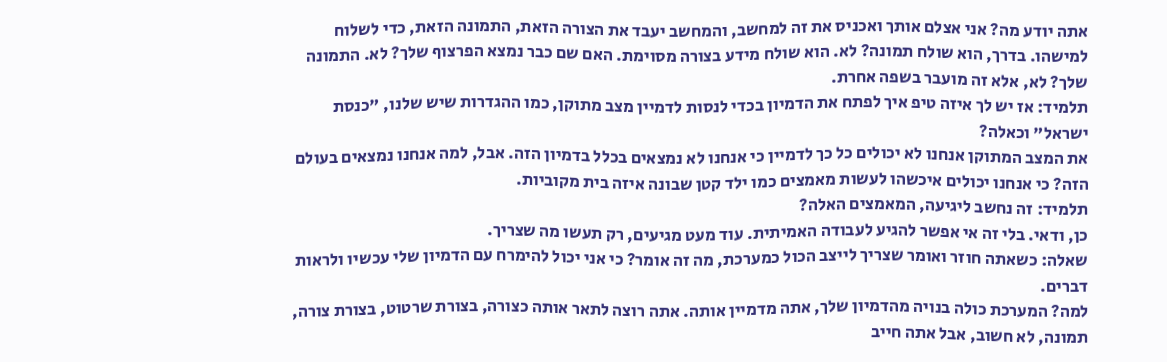אתה יודע מה? אני אצלם אותך ואכניס את זה למחשב, והמחשב יעבד את הצורה הזאת, התמונה הזאת, כדי לשלוח למישהו. בדרך, הוא שולח תמונה? לא. הוא שולח מידע בצורה מסוימת. האם שם כבר נמצא הפרצוף שלך? לא. התמונה שלך? לא, אלא זה מועבר בשפה אחרת.
תלמיד: אז יש לך איזה טיפ איך לפתח את הדמיון בכדי לנסות לדמיין מצב מתוקן, כמו ההגדרות שיש שלנו, "כנסת ישראל" וכאלה?
את המצב המתוקן אנחנו לא יכולים כל כך לדמיין כי אנחנו לא נמצאים בכלל בדמיון הזה. אבל, למה אנחנו נמצאים בעולם הזה? כי אנחנו יכולים איכשהו לעשות מאמצים כמו ילד קטן שבונה איזה בית מקוביות.
תלמיד: זה נחשב ליגיעה, המאמצים האלה?
כן, ודאי. בלי זה אי אפשר להגיע לעבודה האמיתית. עוד מעט מגיעים, רק תעשו מה שצריך.
שאלה: כשאתה חוזר ואומר שצריך לייצב הכול כמערכת, מה זה אומר? כי אני יכול להימרח עם הדמיון שלי עכשיו ולראות דברים.
למה? המערכת כולה בנויה מהדמיון שלך, אתה מדמיין אותה. אתה רוצה לתאר אותה כצורה, בצורת שרטוט, בצורת צורה, תמונה, לא חשוב, אבל אתה חייב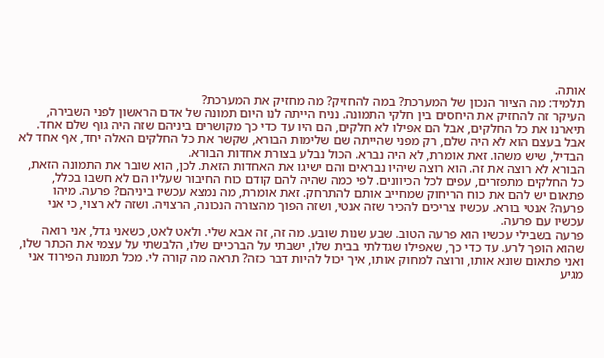אותה.
תלמיד: מה הציור הנכון של המערכת? במה להחזיק? מה מחזיק את המערכת?
העיקר זה להחזיק את היחסים בין חלקי התמונה. נניח הייתה לנו היום תמונה של אדם הראשון לפני השבירה, תיארנו את כל החלקים, אבל הם אפילו לא חלקים, הם היו עד כדי כך מקושרים ביניהם שזה היה גוף שלם אחד. אבל בעצם הוא לא היה שלם, רק מפני שהייתה שם שלימות הבורא, שקשר את כל החלקים האלה יחד, אף אחד לא הבדיל, שיש משהו. זאת אומרת, לא היה נברא. הכול נבלע בצורת אחדות הבורא.
הבורא לא רוצה את זה. הוא רוצה שיהיו נבראים והם ישיגו את האחדות הזאת. לכן, הוא שובר את התמונה הזאת, כל החלקים מתפזרים, עפים לכל הכיוונים. לפי כמה שהיה להם קודם כוח החיבור שעליו הם לא חשבו בכלל, פתאום יש להם את כוח הריחוק שמחייב אותם להתרחק. זאת אומרת, מה נמצא עכשיו ביניהם? פרעה. מיהו פרעה? אנטי בורא. עכשיו צריכים להכיר שזה אנטי, ושזה הפוך מהצורה הנכונה, הרצויה. ושזה לא רצוי, כי אני עכשיו עם פרעה.
פרעה בשבילי עכשיו הוא פרעה הטוב. שבע שנות שובע. מה זה, זה אבא שלי. ולאט לאט, כשאני גדל, אני רואה שהוא הופך לרע. עד כדי כך, שאפילו שגדלתי בבית שלו, ישבתי על הברכיים שלו, הלבשתי על עצמי את הכתר שלו, ואני פתאום שונא אותו, ורוצה למחוק אותו, איך יכול להיות דבר כזה? תראה מה קורה לי. מכל תמונת הפירוד אני מגיע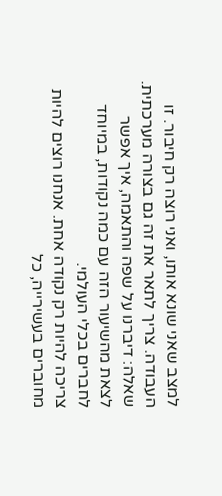למצב שאני שונא אותו, ואני רוצה רק חיבור. זו העבודה. צריך לתאר את זה גם בצורה מערכתית.
שאלה: דיברנו על שפה והתאמה, איך אפשר לצאת מהשיעור הזה עם כמה נקודות, במיוחד לחברים בכלי העולמי.
צריכה להיות רק נקודה אחת. אנחנו רוצים להיות מחוברים בעשירייה, כל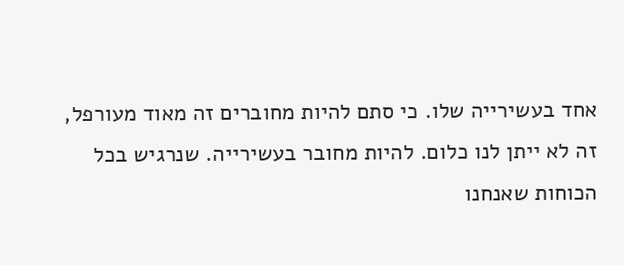אחד בעשירייה שלו. כי סתם להיות מחוברים זה מאוד מעורפל, זה לא ייתן לנו כלום. להיות מחובר בעשירייה. שנרגיש בכל הכוחות שאנחנו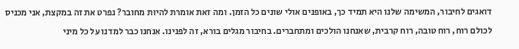דואגים לחיבור, המשימה שלנו היא תמיד כך, באופנים אולי שונים כל הזמן. ומה זאת אומרת להיות מחובר? נפרט את זה במקצת, אני מכניס לכולם רוח, רוח טובה, רוח קרבית, שאנחנו הולכים ומתחברים. בחיבור מגלים בורא, זה לפנינו. אנחנו כבר למדנו על כל מיני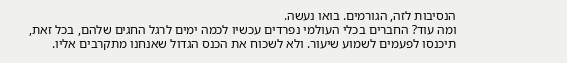הנסיבות לזה, הגורמים. בואו נעשה.
ומה עוד? החברים בכלי העולמי נפרדים עכשיו לכמה ימים לרגל החגים שלהם, בכל זאת, תיכנסו לפעמים לשמוע שיעור. ולא לשכוח את הכנס הגדול שאנחנו מתקרבים אליו.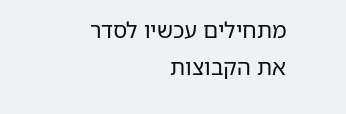מתחילים עכשיו לסדר את הקבוצות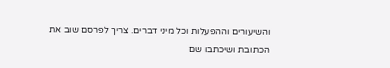והשיעורים וההפעלות וכל מיני דברים. צריך לפרסם שוב את הכתובת ושיכתבו שם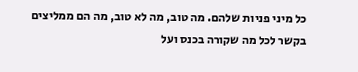כל מיני פניות שלהם. מה טוב, מה לא טוב, מה הם ממליצים בקשר לכל מה שקורה בכנס ועל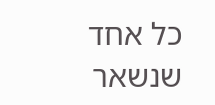כל אחד שנשאר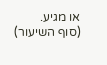או מגיע.
(סוף השיעור)